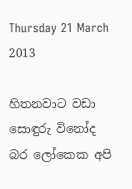Thursday 21 March 2013

හිතනවාට වඩා සොඳුරු විනෝද බර ලෝකෙක අපි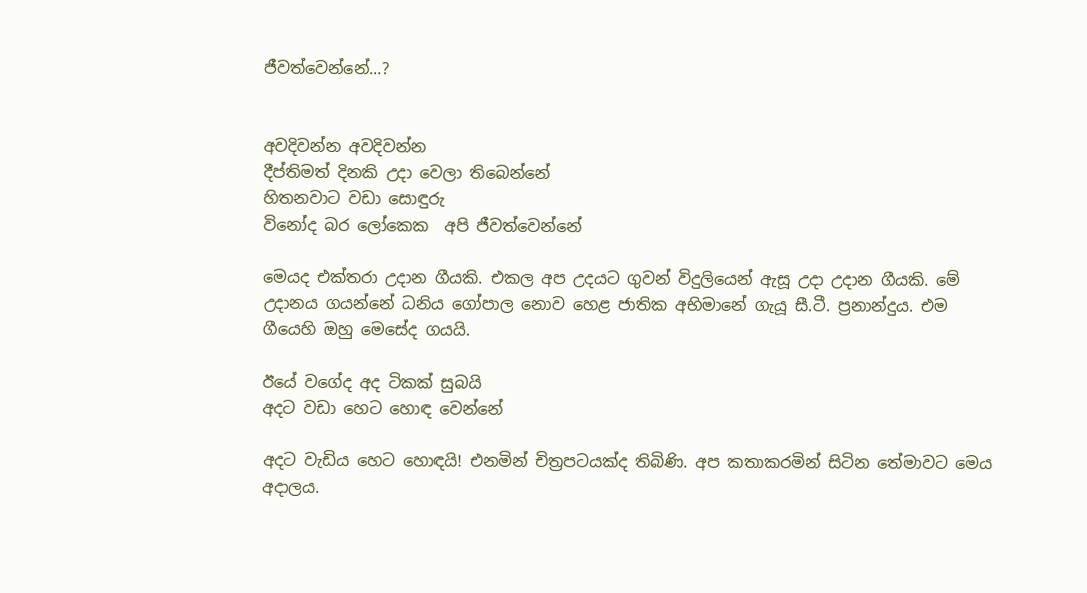ජීවත්වෙන්නේ...?


අවදිවන්න අවදිවන්න
දීප්තිමත් දිනකි උදා වෙලා තිබෙන්නේ
හිතනවාට වඩා සොඳුරු
විනෝද බර ලෝකෙක  අපි ජීවත්වෙන්නේ

මෙයද එක්තරා උදාන ගීයකි. එකල අප උදයට ගුවන් විදුලියෙන් ඇසූ උදා උදාන ගීයකි. මේ උදානය ගයන්නේ ධනිය ගෝපාල නොව හෙළ ජාතික අභිමානේ ගැයූ සී.ටී. ප්‍රනාන්දුය. එම ගීයෙහි ඔහු මෙසේද ගයයි.

ඊයේ වගේද අද ටිකක් සුබයි
අදට වඩා හෙට හොඳ වෙන්නේ

අදට වැඩිය හෙට හොඳයි! එනමින් චිත්‍රපටයක්ද තිබිණි. අප කතාකරමින් සිටින තේමාවට මෙය අදාලය.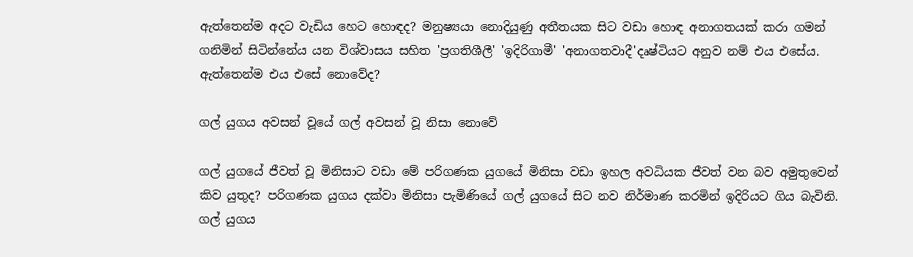ඇත්තෙන්ම අදට වැඩිය හෙට හොඳද? මනුෂ්‍යයා නොදියුණු අතීතයක සිට වඩා හොඳ අනාගතයක් කරා ගමන් ගනිමින් සිටින්නේය යන විශ්වාසය සහිත 'ප්‍රගතිශීලී' 'ඉදිරිගාමී' 'අනාගතවාදී'දෘෂ්ටියට අනුව නම් එය එසේය. ඇත්තෙන්ම එය එසේ නොවේද?

ගල් යුගය අවසන් වූයේ ගල් අවසන් වූ නිසා නොවේ

ගල් යුගයේ ජීවත් වූ මිනිසාට වඩා මේ පරිගණක යුගයේ මිනිසා වඩා ඉහල අවධියක ජීවත් වන බව අමුතුවෙන් කිව යුතුද? පරිගණක යුගය දක්වා මිනිසා පැමිණියේ ගල් යුගයේ සිට නව නිර්මාණ කරමින් ඉදිරියට ගිය බැවිනි. ගල් යුගය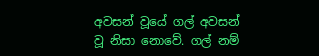අවසන් වූයේ ගල් අවසන් වූ නිසා නොවේ. ගල් නම්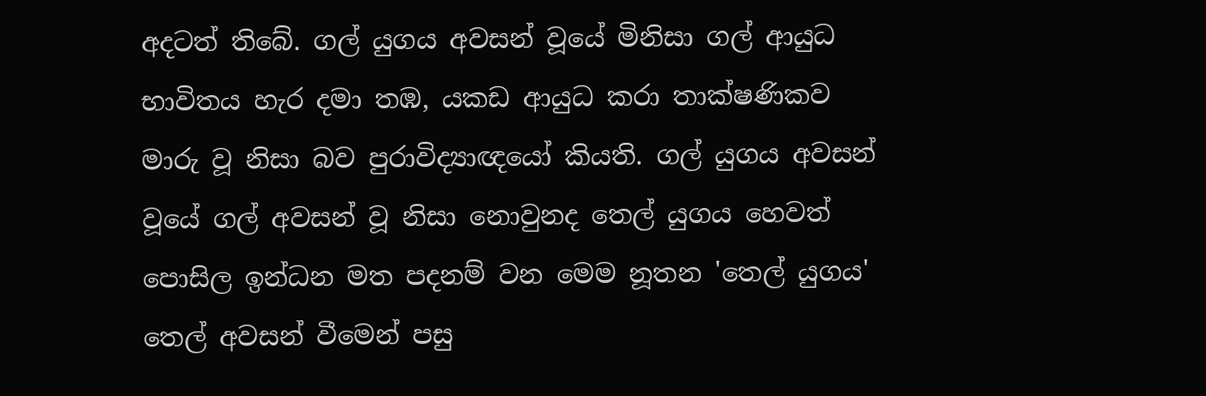අදටත් තිබේ. ගල් යුගය අවසන් වූයේ මිනිසා ගල් ආයුධ භාවිතය හැර දමා තඹ, යකඩ ආයුධ කරා තාක්ෂණිකව මාරු වූ නිසා බව පුරාවිද්‍යාඥයෝ කියති. ගල් යුගය අවසන් වූයේ ගල් අවසන් වූ නිසා නොවුනද තෙල් යුගය හෙවත් පොසිල ඉන්ධන මත පදනම් වන මෙම නූතන 'තෙල් යුගය' තෙල් අවසන් වීමෙන් පසු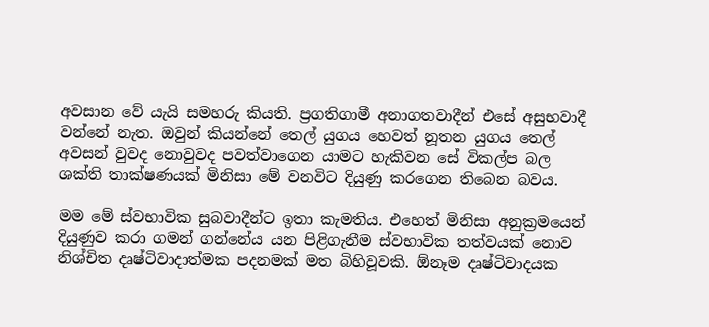අවසාන වේ යැයි සමහරු කියති. ප්‍රගතිගාමී අනාගතවාදීන් එසේ අසුභවාදී වන්නේ නැත. ඔවුන් කියන්නේ තෙල් යුගය හෙවත් නූතන යුගය තෙල් අවසන් වුවද නොවුවද පවත්වාගෙන යාමට හැකිවන සේ විකල්ප බල ශක්ති තාක්ෂණයක් මිනිසා මේ වනවිට දියුණු කරගෙන තිබෙන බවය.

මම මේ ස්වභාවික සුබවාදීන්ට ඉතා කැමතිය. එහෙත් මිනිසා අනුක්‍රමයෙන් දියුණුව කරා ගමන් ගන්නේය යන පිළිගැනීම ස්වභාවික තත්වයක් නොව නිශ්චිත දෘෂ්ටිවාදාත්මක පදනමක් මත බිහිවූවකි. ඕනෑම දෘෂ්ටිවාදයක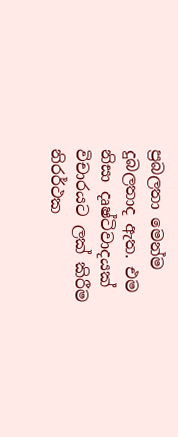ප්‍රබලතා මෙන්ම දුබලතාද ඇත. එම නිසා දෘෂ්ටිවාදයක් විචාරයට ලක් කිරීම නිරර්ථක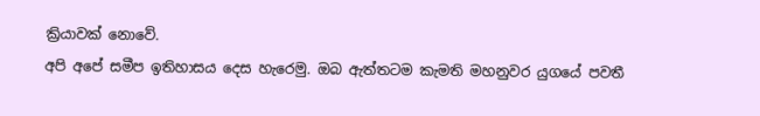ක්‍රියාවක් නොවේ.
අපි අපේ සමීප ඉතිහාසය දෙස හැරෙමු. ඔබ ඇත්තටම කැමති මහනුවර යුගයේ පවතී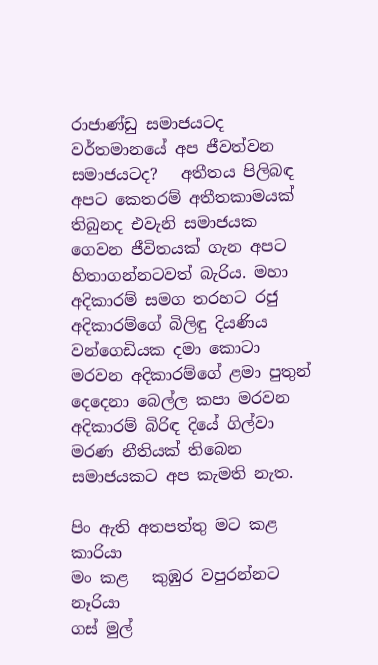රාජාණ්ඩු සමාජයටද වර්තමානයේ අප ජීවත්වන සමාජයටද?   අතීතය පිලිබඳ අපට කෙතරම් අතීතකාමයක් තිබුනද එවැනි සමාජයක ගෙවන ජීවිතයක් ගැන අපට හිතාගන්නටවත් බැරිය. මහා අදිකාරම් සමග තරහට රජු අදිකාරම්ගේ බිලිඳු දියණිය වන්ගෙඩියක දමා කොටා මරවන අදිකාරම්ගේ ළමා පුතුන් දෙදෙනා බෙල්ල කපා මරවන අදිකාරම් බිරිඳ දියේ ගිල්වා මරණ නීතියක් තිබෙන සමාජයකට අප කැමති නැත.

පිං ඇති අතපත්තු මට කළ          කාරියා
මං කළ   කුඹුර වපුරන්නට           නෑරියා
ගස් මුල්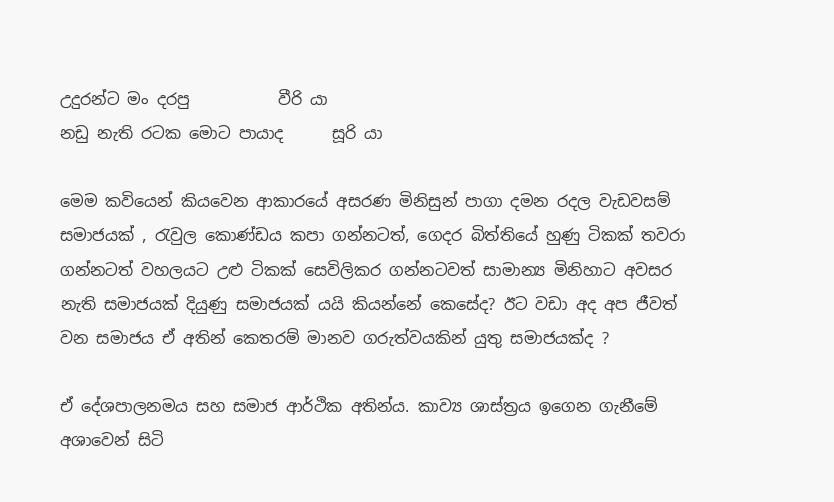උදුරන්ට මං දරපු           වීරි යා
නඩු නැති රටක මොට පායාද      සූරි යා

මෙම කවියෙන් කියවෙන ආකාරයේ අසරණ මිනිසුන් පාගා දමන රදල වැඩවසම් සමාජයක් , රැවුල කොණ්ඩය කපා ගන්නටත්, ගෙදර බිත්තියේ හුණු ටිකක් තවරා ගන්නටත් වහලයට උළු ටිකක් සෙවිලිකර ගන්නටවත් සාමාන්‍ය මිනිහාට අවසර නැති සමාජයක් දියුණු සමාජයක් යයි කියන්නේ කෙසේද? ඊට වඩා අද අප ජීවත් වන සමාජය ඒ අතින් කෙතරම් මානව ගරුත්වයකින් යුතු සමාජයක්ද ?

ඒ දේශපාලනමය සහ සමාජ ආර්ථික අතින්ය. කාව්‍ය ශාස්ත්‍රය ඉගෙන ගැනීමේ අශාවෙන් සිටි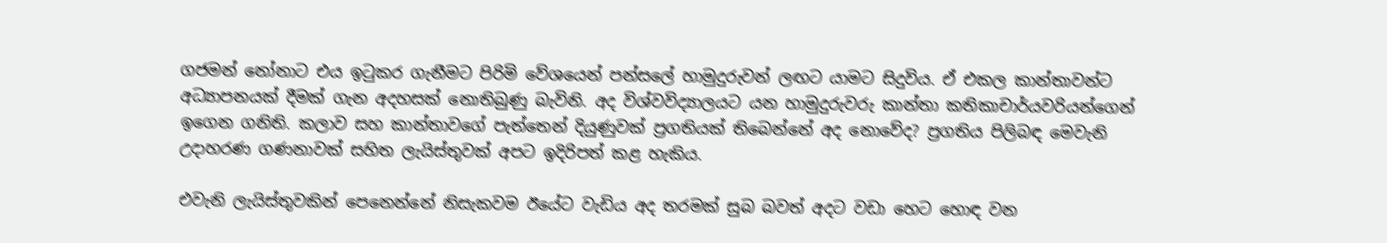ගජමන් නෝනාට එය ඉටුකර ගැනීමට පිරිමි වේශයෙන් පන්සලේ හාමුදුරුවන් ලඟට යාමට සිදුවිය. ඒ එකල කාන්තාවන්ට අධ්‍යාපනයක් දීමක් ගැන අදහසක් නොතිබුණු බැවිනි. අද විශ්වවිද්‍යාලයට යන හාමුදුරුවරු කාන්තා කතිකාචාර්යවරියන්ගෙන් ඉගෙන ගනිති. කලාව සහ කාන්තාවගේ පැත්තෙන් දියුණුවක් ප්‍රගතියක් තිබෙන්නේ අද නොවේද? ප්‍රගතිය පිලිබඳ මෙවැනි උදාහරණ ගණනාවක් සහිත ලැයිස්තුවක් අපට ඉදිරිපත් කළ හැකිය.

එවැනි ලැයිස්තුවකින් පෙනෙන්නේ නිසැකවම ඊයේට වැඩිය අද තරමක් සුබ බවත් අදට වඩා හෙට හොඳ වන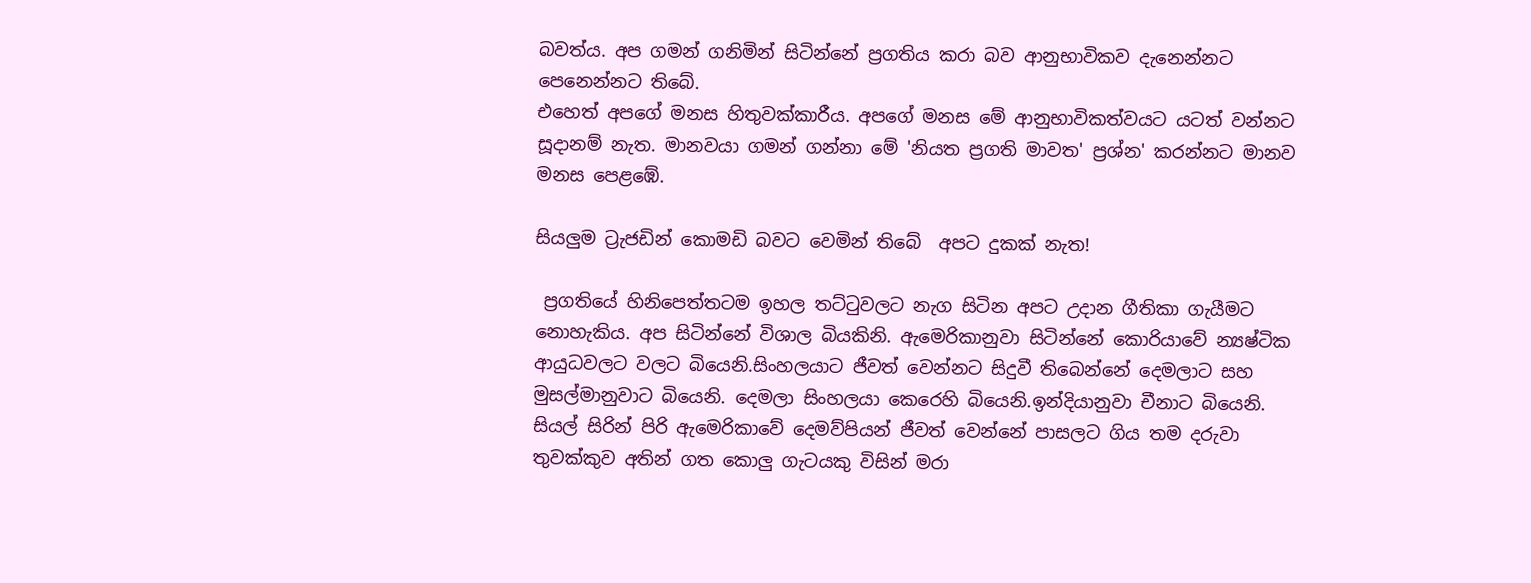බවත්ය. අප ගමන් ගනිමින් සිටින්නේ ප්‍රගතිය කරා බව ආනුභාවිකව දැනෙන්නට පෙනෙන්නට තිබේ.
එහෙත් අපගේ මනස හිතුවක්කාරීය. අපගේ මනස මේ ආනුභාවිකත්වයට යටත් වන්නට සූදානම් නැත. මානවයා ගමන් ගන්නා මේ 'නියත ප්‍රගති මාවත' ප්‍රශ්න' කරන්නට මානව මනස පෙළඹේ.

සියලුම ට්‍රැජඩින් කොමඩි බවට වෙමින් තිබේ  අපට දුකක් නැත!

 ප්‍රගතියේ හිනිපෙත්තටම ඉහල තට්ටුවලට නැග සිටින අපට උදාන ගීතිකා ගැයීමට නොහැකිය. අප සිටින්නේ විශාල බියකිනි. ඇමෙරිකානුවා සිටින්නේ කොරියාවේ න්‍යෂ්ටික ආයුධවලට වලට බියෙනි.සිංහලයාට ජීවත් වෙන්නට සිදුවී තිබෙන්නේ දෙමලාට සහ මුසල්මානුවාට බියෙනි. දෙමලා සිංහලයා කෙරෙහි බියෙනි.ඉන්දියානුවා චීනාට බියෙනි. සියල් සිරින් පිරි ඇමෙරිකාවේ දෙමව්පියන් ජීවත් වෙන්නේ පාසලට ගිය තම දරුවා තුවක්කුව අතින් ගත කොලු ගැටයකු විසින් මරා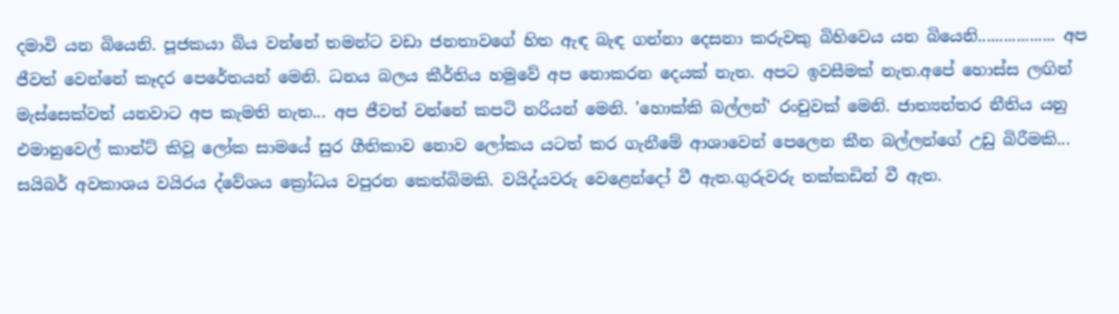දමාවි යන බියෙනි. පූජකයා බිය වන්නේ තමන්ට වඩා ජනතාවගේ හිත ඇඳ බැඳ ගන්නා දෙසනා කරුවකු බිහිවෙය යන බියෙනි.................. අප ජීවත් වෙන්නේ කෑදර පෙරේතයන් මෙනි. ධනය බලය කීර්තිය හමුවේ අප නොකරන දෙයක් නැත. අපට ඉවසීමක් නැත.අපේ හොස්ස ලඟින් මැස්සෙක්වත් යනවාට අප කැමති නැත... අප ජීවත් වන්නේ කපටි නරියන් මෙනි. 'හොක්කි බල්ලන්' රංචුවක් මෙනි. ජාත්‍යන්තර නීතිය යනු එමානුවෙල් කාන්ට් කිවූ ලෝක සාමයේ සුර ගීතිකාව නොව ලෝකය යටත් කර ගැනීමේ ආශාවෙන් පෙලෙන කීන බල්ලන්ගේ උඩු බිරීමකි... සයිබර් අවකාශය වයිරය ද්වේශය ක්‍රෝධය වපුරන කෙත්බිමකි. වයිද්යවරු වෙළෙන්දෝ වී ඇත.ගුරුවරු තක්කඩින් වී ඇත.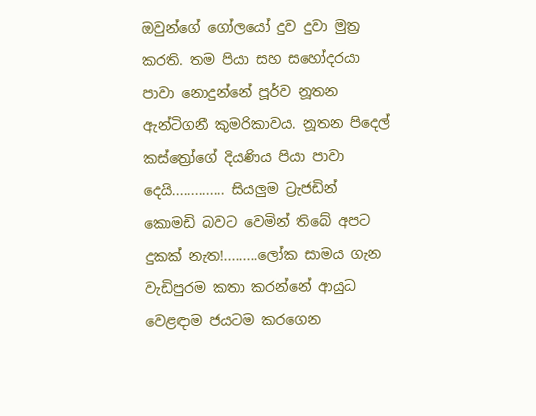ඔවුන්ගේ ගෝලයෝ දුව දුවා මුත්‍ර කරති. තම පියා සහ සහෝදරයා පාවා නොදුන්නේ පූර්ව නූතන ඇන්ටිගනී කුමරිකාවය. නූතන පිදෙල් කස්ත්‍රෝගේ දියණිය පියා පාවා දෙයි.............. සියලුම ට්‍රැජඩින් කොමඩි බවට වෙමින් තිබේ අපට දුකක් නැත!.........ලෝක සාමය ගැන වැඩිපුරම කතා කරන්නේ ආයුධ වෙළඳාම ජයටම කරගෙන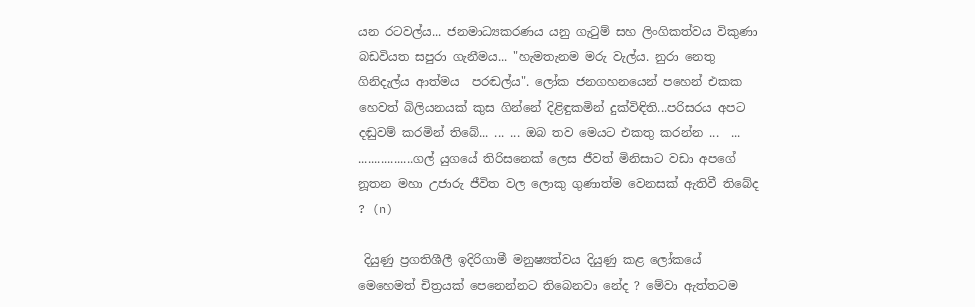යන රටවල්ය... ජනමාධ්‍යකරණය යනු ගැටුම් සහ ලිංගිකත්වය විකුණා බඩවියත සපුරා ගැනීමය... "හැමතැනම මරු වැල්ය. නුරා නෙතු ගිනිදැල්ය ආත්මය  පරඬල්ය". ලෝක ජනගහනයෙන් පහෙන් එකක හෙවත් බිලියනයක් කුස ගින්නේ දිළිඳුකමින් දුක්විඳිති...පරිසරය අපට දඬුවම් කරමින් තිබේ... ... ... ඔබ තව මෙයට එකතු කරන්න ...  ... .................ගල් යුගයේ තිරිසනෙක් ලෙස ජීවත් මිනිසාට වඩා අපගේ නූතන මහා උජාරු ජීවිත වල ලොකු ගුණාත්ම වෙනසක් ඇතිවී තිබේද ? (n)

 දියුණු ප්‍රගතිශීලී ඉදිරිගාමී මනුෂ්‍යත්වය දියුණු කළ ලෝකයේ මෙහෙමත් චිත්‍රයක් පෙනෙන්නට තිබෙනවා නේද ? මේවා ඇත්තටම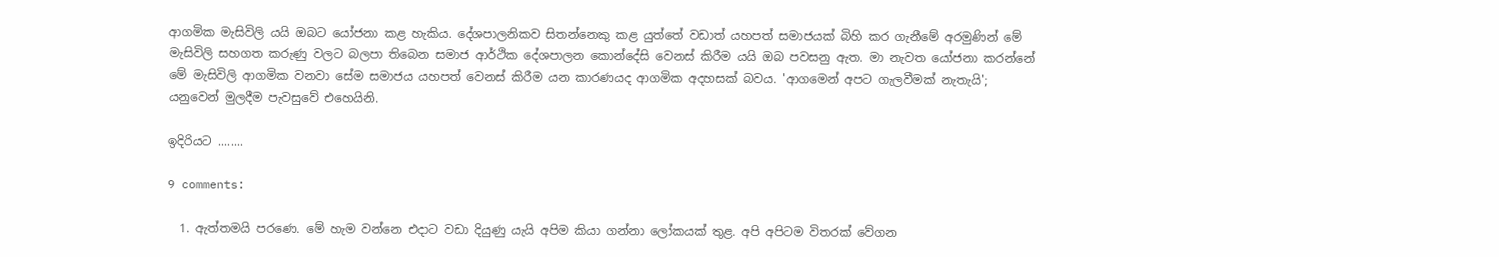ආගමික මැසිවිලි යයි ඔබට යෝජනා කළ හැකිය. දේශපාලනිකව සිතන්නෙකු කළ යුත්තේ වඩාත් යහපත් සමාජයක් බිහි කර ගැනීමේ අරමුණින් මේ මැසිවිලි සහගත කරුණු වලට බලපා තිබෙන සමාජ ආර්ථික දේශපාලන කොන්දේසි වෙනස් කිරීම යයි ඔබ පවසනු ඇත. මා නැවත යෝජනා කරන්නේ මේ මැසිවිලි ආගමික වනවා සේම සමාජය යහපත් වෙනස් කිරීම යන කාරණයද ආගමික අදහසක් බවය. 'ආගමෙන් අපට ගැලවීමක් නැතැයි'; යනුවෙන් මුලදීම පැවසුවේ එහෙයිනි.

ඉදිරියට ........

9 comments:

  1. ඇත්තමයි පරණෙ. මේ හැම වන්නෙ එදාට වඩා දියුණු යැයි අපිම කියා ගන්නා ලෝකයක් තුළ. අපි අපිටම විතරක් වේගන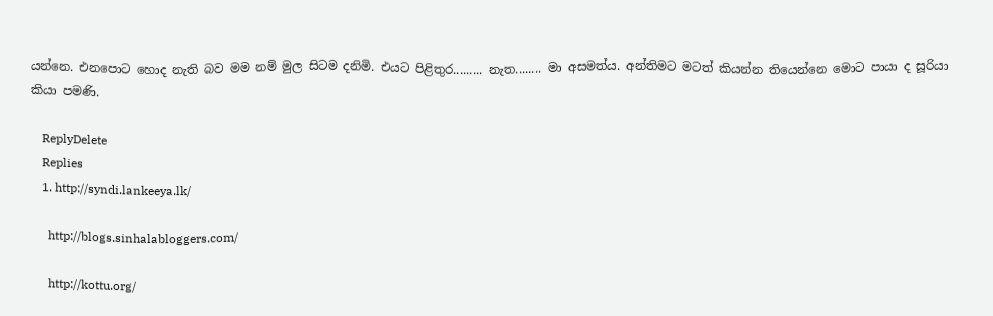යන්නෙ. එනපොට හොද නැති බව මම නම් මුල සිටම දනිමි. එයට පිළිතුර......... නැත........ මා අසමත්ය. අන්තිමට මටත් කියන්න තියෙන්නෙ මොට පායා ද සූරියා කියා පමණි.

    ReplyDelete
    Replies
    1. http://syndi.lankeeya.lk/

      http://blogs.sinhalabloggers.com/

      http://kottu.org/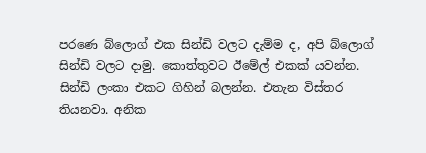පරණෙ බ්ලොග් එක සින්ඩි වලට දැම්ම ද, අපි බ්ලොග් සින්ඩි වලට දාමු. කොත්තුවට ඊමේල් එකක් යවන්න. සින්ඩි ලංකා එකට ගිහින් බලන්න. එතැන විස්තර තියනවා. අනික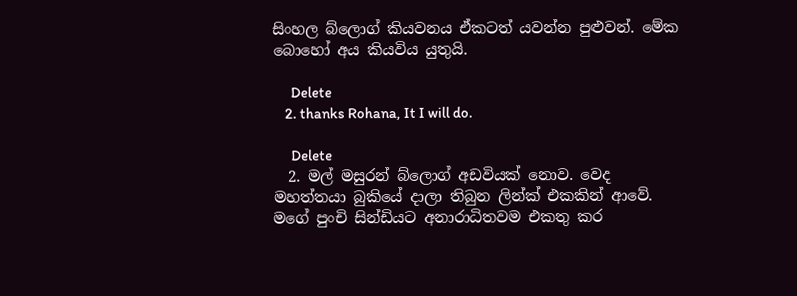සිංහල බ්ලොග් කියවනය ඒකටත් යවන්න පුළුවන්. මේක බොහෝ අය කියවිය යුතුයි.

      Delete
    2. thanks Rohana, It I will do.

      Delete
  2. මල් මසුරන් බ්ලොග් අඩවියක් නොව. වෙද මහත්තයා බුකියේ දාලා තිබුන ලින්ක් එකකින් ආවේ. මගේ පුංචි සින්ඩියට අනාරාධිතවම එකතු කර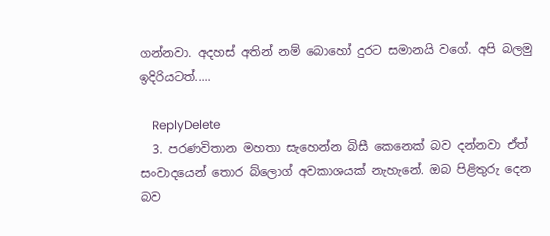ගන්නවා. අදහස් අතින් නම් බොහෝ දුරට සමානයි වගේ. අපි බලමු ඉදිරියටත්.....

    ReplyDelete
  3. පරණවිතාන මහතා සැහෙන්න බිසී කෙනෙක් බව දන්නවා ඒත් සංවාදයෙන් තොර බ්ලොග් අවකාශයක් නැහැනේ. ඔබ පිළිතුරු දෙන බව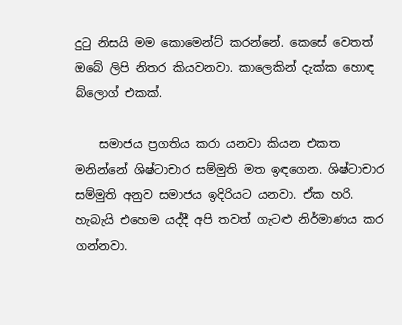දුටු නිසයි මම කොමෙන්ට් කරන්නේ. කෙසේ වෙතත් ඔබේ ලිපි නිතර කියවනවා. කාලෙකින් දැක්ක හොඳ බ්ලොග් එකක්.

    සමාජය ප්‍රගතිය කරා යනවා කියන එකත මනින්නේ ශිෂ්ටාචාර සම්මුති මත ඉඳගෙන. ශිෂ්ටාචාර සම්මුති අනුව සමාජය ඉදිරියට යනවා. ඒක හරි. හැබැයි එහෙම යද්දී අපි තවත් ගැටළු නිර්මාණය කර ගන්නවා.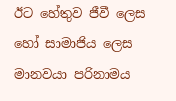ඊට හේතුව ජීවී ලෙස හෝ සාමාජිය ලෙස මානවයා පරිනාමය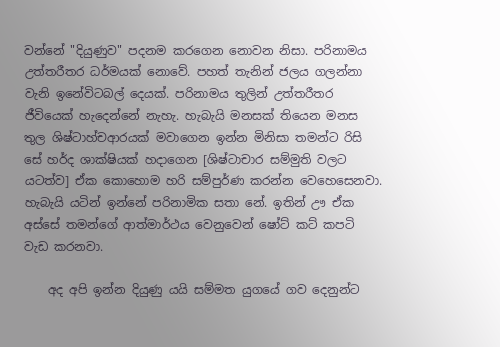වන්නේ "දියුණුව" පදනම කරගෙන නොවන නිසා. පරිනාමය උත්තරීතර ධර්මයක් නොවේ. පහත් තැනින් ජලය ගලන්නා වැනි ඉනේවිටබල් දෙයක්. පරිනාමය තුලින් උත්තරීතර ජීවියෙක් හැදෙන්නේ නැහැ. හැබැයි මනසක් තියෙන මනස තුල ශිෂ්ටාහ්චආරයක් මවාගෙන ඉන්න මිනිසා තමන්ට රිසි සේ හර්ද ශාක්ෂියක් හදාගෙන [ශිෂ්ටාචාර සම්මුති වලට යටත්ව] ඒක කොහොම හරි සම්පුර්ණ කරන්න වෙහෙසෙනවා. හැබැයි යටින් ඉන්නේ පරිනාමික සතා නේ. ඉතින් ඌ ඒක අස්සේ තමන්ගේ ආත්මාර්ථය වෙනුවෙන් ෂෝට් කට් කපටි වැඩ කරනවා.

    අද අපි ඉන්න දියුණු යයි සම්මත යුගයේ ගව දෙනුන්ට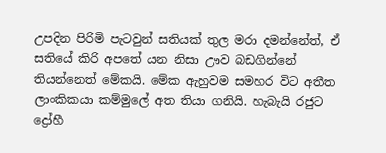උපදින පිරිමි පැටවුන් සතියක් තුල මරා දමන්නේත්, ඒ සතියේ කිරි අපතේ යන නිසා ඌව බඩගින්නේ තියන්නෙත් මේකයි. මේක ඇහුවම සමහර විට අතීත ලාංකිකයා කම්මුලේ අත තියා ගනියි. හැබැයි රජුට ද්‍රෝහී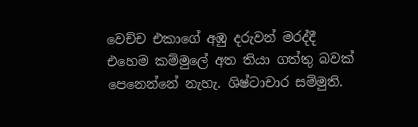වෙච්ච එකාගේ අඹු දරුවන් මරද්දී එහෙම කම්මුලේ අත තියා ගත්තු බවක් පෙනෙන්නේ නැහැ. ශිෂ්ටාචාර සම්මුති.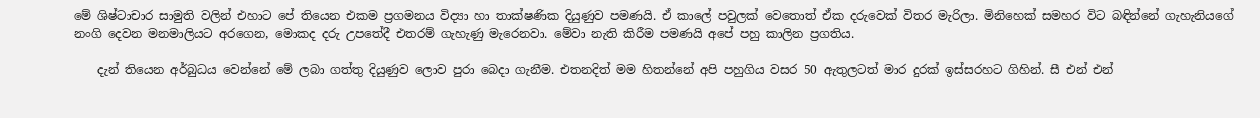මේ ශිෂ්ටාචාර සාමුති වලින් එහාට පේ තියෙන එකම ප්‍රගමනය විද්‍යා හා තාක්ෂණික දියුණුව පමණයි. ඒ කාලේ පවුලක් වෙතොත් ඒක දරුවෙක් විතර මැරිලා. මිනිහෙක් සමහර විට බඳින්නේ ගැහැනියගේ නංගි දෙවන මනමාලියට අරගෙන, මොකද දරු උපතේදී එතරම් ගැහැණු මැරෙනවා. මේවා නැති කිරීම පමණයි අපේ පහු කාලින ප්‍රගතිය.

    දැන් තියෙන අර්බුධය වෙන්නේ මේ ලබා ගත්තු දියුණුව ලොව පුරා බෙදා ගැනීම. එතනදිත් මම හිතන්නේ අපි පහුගිය වසර 50 ඇතුලටත් මාර දුරක් ඉස්සරහට ගිහින්. සී එන් එන්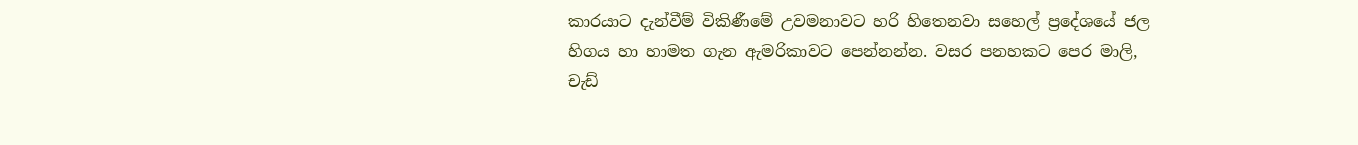කාරයාට දැන්වීම් විකිණීමේ උවමනාවට හරි හිතෙනවා සහෙල් ප්‍රදේශයේ ජල හිගය හා හාමත ගැන ඇමරිකාවට පෙන්නන්න. වසර පනහකට පෙර මාලි, චැඩ්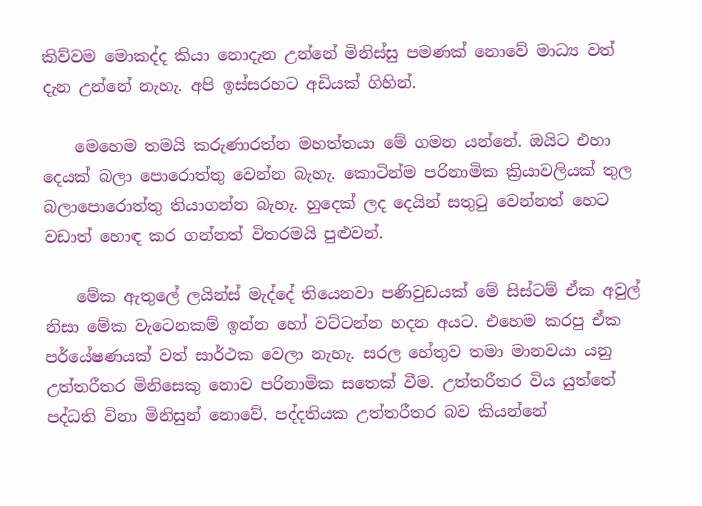කිව්වම මොකද්ද කියා නොදැන උන්නේ මිනිස්සු පමණක් නොවේ මාධ්‍ය වත් දැන උන්නේ නැහැ. අපි ඉස්සරහට අඩියක් ගිහින්.

    මෙහෙම තමයි කරුණාරත්න මහත්තයා මේ ගමන යන්නේ. ඔයිට එහා දෙයක් බලා පොරොත්තු වෙන්න බැහැ. කොටින්ම පරිනාමික ක්‍රියාවලියක් තුල බලාපොරොත්තු තියාගන්න බැහැ. හුදෙක් ලද දෙයින් සතුටු වෙන්නත් හෙට වඩාත් හොඳ කර ගන්නත් විතරමයි පුළුවන්.

    මේක ඇතුලේ ලයින්ස් මැද්දේ තියෙනවා පණිවුඩයක් මේ සිස්ටම් ඒක අවුල් නිසා මේක වැටෙනකම් ඉන්න හෝ වට්ටන්න හදන අයට. එහෙම කරපු ඒක පර්යේෂණයක් වත් සාර්ථක වෙලා නැහැ. සරල හේතුව තමා මානවයා යනු උත්තරීතර මිනිසෙකු නොව පරිනාමික සතෙක් වීම. උත්තරීතර විය යුත්තේ පද්ධති විනා මිනිසුන් නොවේ. පද්දතියක උත්තරීතර බව කියන්නේ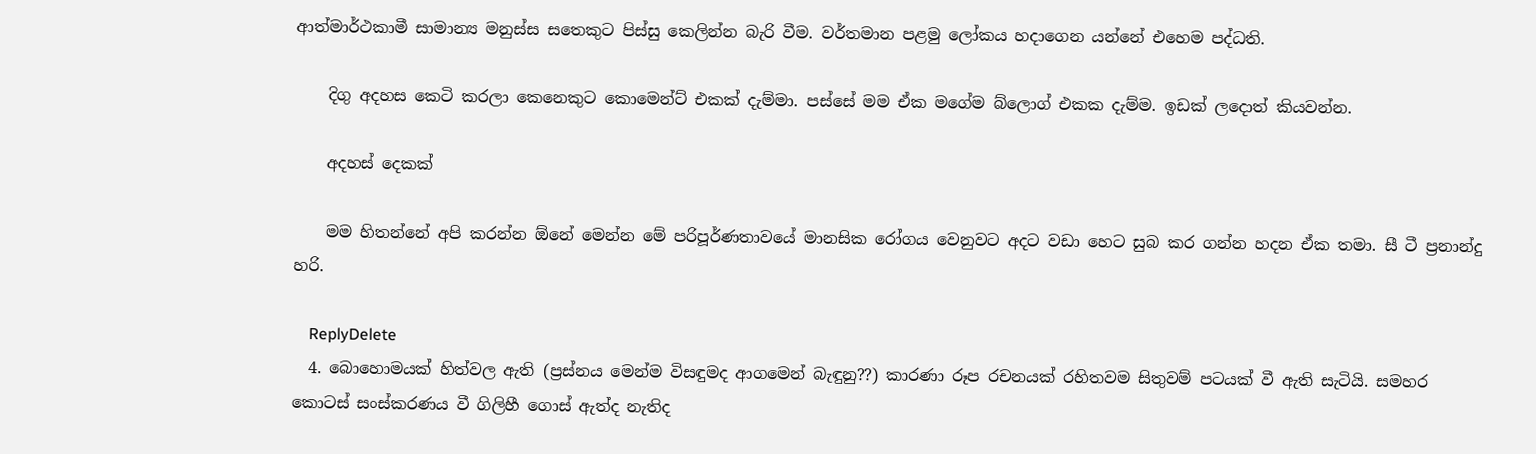ආත්මාර්ථකාමී සාමාන්‍ය මනුස්ස සතෙකුට පිස්සු කෙලින්න බැරි වීම. වර්තමාන පළමු ලෝකය හදාගෙන යන්නේ එහෙම පද්ධති.

    දිගු අදහස කෙටි කරලා කෙනෙකුට කොමෙන්ට් එකක් දැම්මා. පස්සේ මම ඒක මගේම බ්ලොග් එකක දැම්ම. ඉඩක් ලදොත් කියවන්න.

    අදහස් දෙකක්

    මම හිතන්නේ අපි කරන්න ඕනේ මෙන්න මේ පරිපූර්ණතාවයේ මානසික රෝගය වෙනුවට අදට වඩා හෙට සුබ කර ගන්න හදන ඒක තමා. සී ටී ප්‍රනාන්දු හරි.

    ReplyDelete
  4. බොහොමයක් හිත්වල ඇති (ප්‍රස්නය මෙන්ම විසඳුමද ආගමෙන් බැඳුනු??) කාරණා රූප රචනයක් රහිතවම සිතුවම් පටයක් වී ඇති සැටියි. සමහර කොටස් සංස්කරණය වී ගිලිහී ගොස් ඇත්ද නැතිද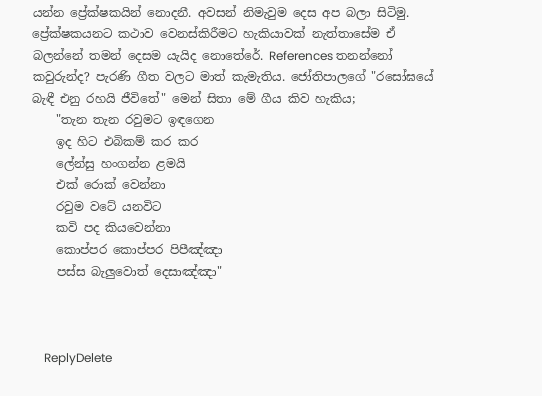යන්න ප්‍රේක්ෂකයින් නොදනී. අවසන් නිමැවුම දෙස අප බලා සිටිමු. ප්‍රේක්ෂකයනට කථාව වෙනස්කිරීමට හැකියාවක් නැත්තාසේම ඒ බලන්නේ තමන් දෙසම යැයිද නොතේරේ. References තනන්නෝ කවුරුන්ද? පැරණි ගීත වලට මාත් කැමැතිය. ජෝතිපාලගේ "රසෝඝයේ බැඳී එනු රහයි ජීවිතේ" මෙන් සිතා මේ ගීය කිව හැකිය;
    "තැන තැන රවුමට ඉඳගෙන
    ඉද හිට එබිකම් කර කර
    ලේන්සු හංගන්න ළමයි
    එක් රොක් වෙන්නා
    රවුම වටේ යනවිට
    කවි පද කියවෙන්නා
    කොප්පර කොප්පර පිපීඤ්ඤා
    පස්ස බැලුවොත් දෙසාඤ්ඤා"



    ReplyDelete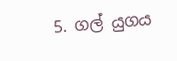5. ගල් යුගය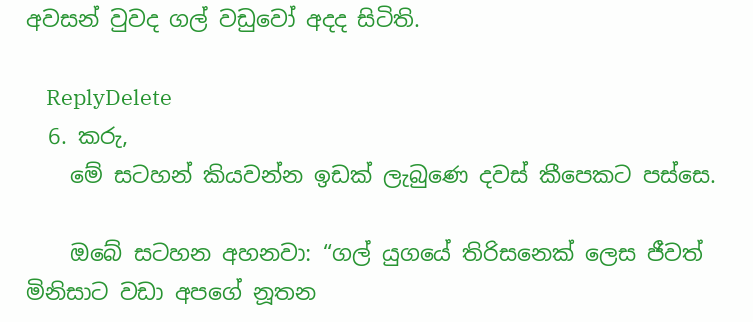අවසන් වුවද ගල් වඩුවෝ අදද සිටිති.

    ReplyDelete
  6. කරු,
    මේ සටහන් කියවන්න ඉඩක් ලැබුණෙ දවස් කීපෙකට පස්සෙ.

    ඔබේ සටහන අහනවා: “ගල් යුගයේ තිරිසනෙක් ලෙස ජීවත් මිනිසාට වඩා අපගේ නූතන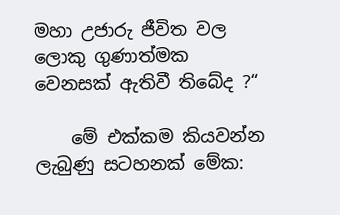මහා උජාරු ජීවිත වල ලොකු ගුණාත්මක වෙනසක් ඇතිවී තිබේද ?“

    මේ එක්කම කියවන්න ලැබුණු සටහනක් මේක: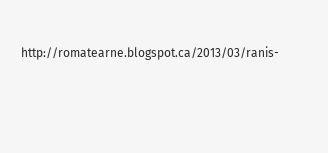http://romatearne.blogspot.ca/2013/03/ranis-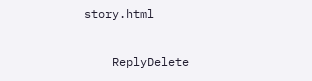story.html

    ReplyDelete